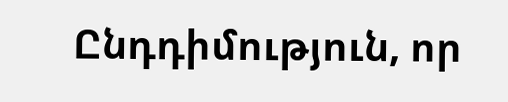Ընդդիմություն, որ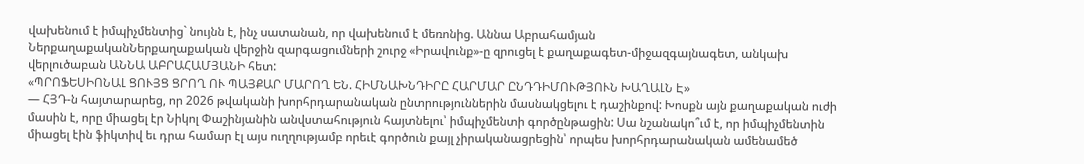վախենում է իմպիչմենտից` նույնն է, ինչ սատանան, որ վախենում է մեռոնից. Աննա Աբրահամյան
ՆերքաղաքականՆերքաղաքական վերջին զարգացումների շուրջ «Իրավունք»-ը զրուցել է քաղաքագետ-միջազգայնագետ, անկախ վերլուծաբան ԱՆՆԱ ԱԲՐԱՀԱՄՅԱՆԻ հետ:
«ՊՐՈՖԵՍԻՈՆԱԼ ՑՈՒՅՑ ՑՐՈՂ ՈՒ ՊԱՅՔԱՐ ՄԱՐՈՂ ԵՆ. ՀԻՄՆԱԽՆԴԻՐԸ ՀԱՐՄԱՐ ԸՆԴԴԻՄՈՒԹՅՈՒՆ ԽԱՂԱԼՆ Է»
— ՀՅԴ-ն հայտարարեց, որ 2026 թվականի խորհրդարանական ընտրություններին մասնակցելու է դաշինքով: Խոսքն այն քաղաքական ուժի մասին է, որը միացել էր Նիկոլ Փաշինյանին անվստահություն հայտնելու՝ իմպիչմենտի գործընթացին: Սա նշանակո՞ւմ է, որ իմպիչմենտին միացել էին ֆիկտիվ եւ դրա համար էլ այս ուղղությամբ որեւէ գործուն քայլ չիրականացրեցին՝ որպես խորհրդարանական ամենամեծ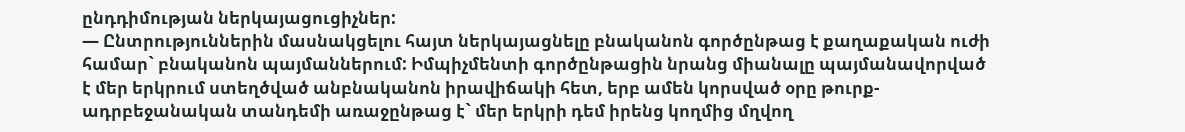ընդդիմության ներկայացուցիչներ:
— Ընտրություններին մասնակցելու հայտ ներկայացնելը բնականոն գործընթաց է քաղաքական ուժի համար` բնականոն պայմաններում: Իմպիչմենտի գործընթացին նրանց միանալը պայմանավորված է մեր երկրում ստեղծված անբնականոն իրավիճակի հետ, երբ ամեն կորսված օրը թուրք-ադրբեջանական տանդեմի առաջընթաց է` մեր երկրի դեմ իրենց կողմից մղվող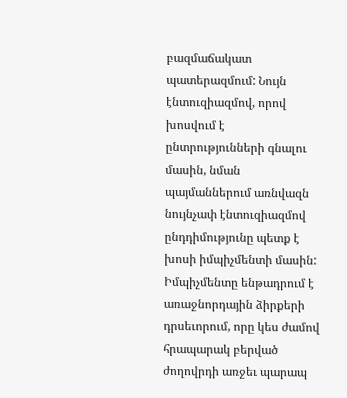բազմաճակատ պատերազմում: Նույն էնտուզիազմով, որով խոսվում է ընտրությունների գնալու մասին, նման պայմաններում առնվազն նույնչափ էնտուզիազմով ընդդիմությունը պետք է խոսի իմպիչմենտի մասին:
Իմպիչմենտը ենթադրում է առաջնորդային ձիրքերի դրսեւորում, որը կես ժամով հրապարակ բերված ժողովրդի առջեւ պարապ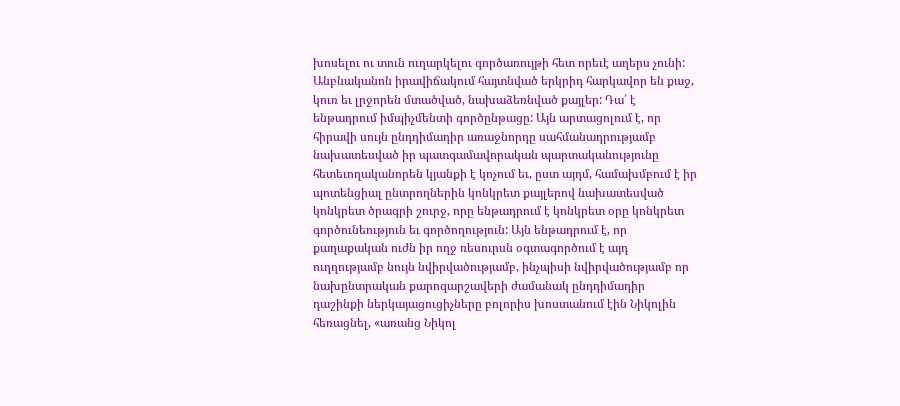խոսելու ու տուն ուղարկելու գործառույթի հետ որեւէ աղերս չունի: Անբնականոն իրավիճակում հայտնված երկրիդ հարկավոր են քաջ, կուռ եւ լրջորեն մտածված, նախաձեռնված քայլեր: Դա՛ է ենթադրում իմպիչմենտի գործընթացը: Այն արտացոլում է, որ հիրավի սույն ընդդիմադիր առաջնորդը սահմանադրությամբ նախատեսված իր պատգամավորական պարտականությունը հետեւողականորեն կյանքի է կոչում եւ, ըստ այդմ, համախմբում է իր պոտենցիալ ընտրողներին կոնկրետ քայլերով նախատեսված կոնկրետ ծրագրի շուրջ, որը ենթադրում է կոնկրետ օրը կոնկրետ գործունեություն եւ գործողություն: Այն ենթադրում է, որ քաղաքական ուժն իր ողջ ռեսուրսն օգտագործում է այդ ուղղությամբ նույն նվիրվածությամբ, ինչպիսի նվիրվածությամբ որ նախընտրական քարոզարշավերի ժամանակ ընդդիմադիր դաշինքի ներկայացուցիչները բոլորիս խոստանում էին Նիկոլին հեռացնել, «առանց Նիկոլ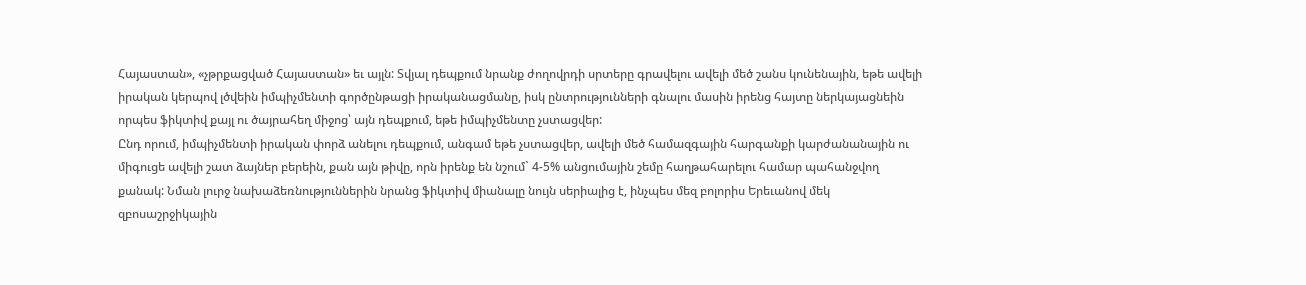Հայաստան», «չթրքացված Հայաստան» եւ այլն: Տվյալ դեպքում նրանք ժողովրդի սրտերը գրավելու ավելի մեծ շանս կունենային, եթե ավելի իրական կերպով լծվեին իմպիչմենտի գործընթացի իրականացմանը, իսկ ընտրությունների գնալու մասին իրենց հայտը ներկայացնեին որպես ֆիկտիվ քայլ ու ծայրահեղ միջոց՝ այն դեպքում, եթե իմպիչմենտը չստացվեր:
Ընդ որում, իմպիչմենտի իրական փորձ անելու դեպքում, անգամ եթե չստացվեր, ավելի մեծ համազգային հարգանքի կարժանանային ու միգուցե ավելի շատ ձայներ բերեին, քան այն թիվը, որն իրենք են նշում` 4-5% անցումային շեմը հաղթահարելու համար պահանջվող քանակ: Նման լուրջ նախաձեռնություններին նրանց ֆիկտիվ միանալը նույն սերիալից է, ինչպես մեզ բոլորիս Երեւանով մեկ զբոսաշրջիկային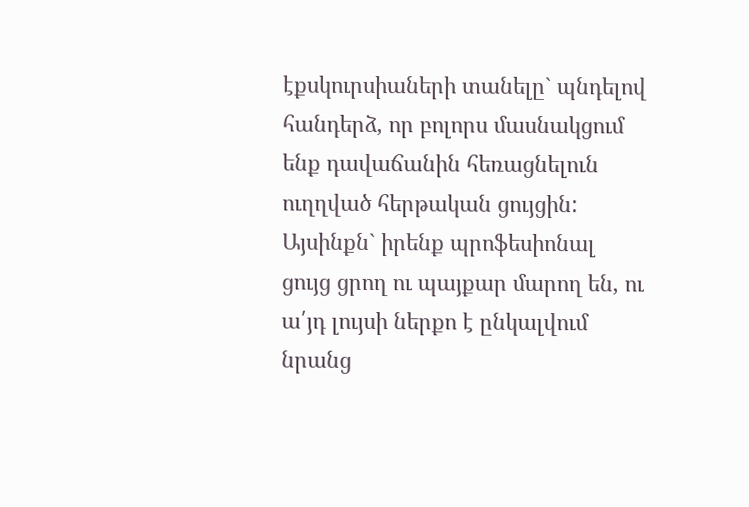էքսկուրսիաների տանելը` պնդելով հանդերձ, որ բոլորս մասնակցում ենք դավաճանին հեռացնելուն ուղղված հերթական ցույցին: Այսինքն` իրենք պրոֆեսիոնալ ցույց ցրող ու պայքար մարող են, ու ա՛յդ լույսի ներքո է ընկալվում նրանց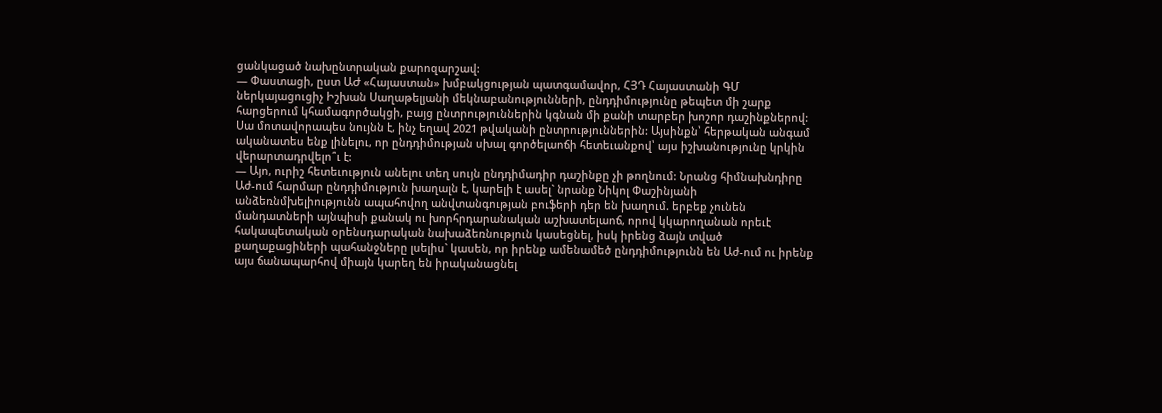ցանկացած նախընտրական քարոզարշավ:
— Փաստացի, ըստ ԱԺ «Հայաստան» խմբակցության պատգամավոր, ՀՅԴ Հայաստանի ԳՄ ներկայացուցիչ Իշխան Սաղաթելյանի մեկնաբանությունների, ընդդիմությունը թեպետ մի շարք հարցերում կհամագործակցի, բայց ընտրություններին կգնան մի քանի տարբեր խոշոր դաշինքներով: Սա մոտավորապես նույնն է, ինչ եղավ 2021 թվականի ընտրություններին: Այսինքն՝ հերթական անգամ ականատես ենք լինելու, որ ընդդիմության սխալ գործելաոճի հետեւանքով՝ այս իշխանությունը կրկին վերարտադրվելո՞ւ է:
— Այո, ուրիշ հետեւություն անելու տեղ սույն ընդդիմադիր դաշինքը չի թողնում: Նրանց հիմնախնդիրը Աժ-ում հարմար ընդդիմություն խաղալն է, կարելի է ասել` նրանք Նիկոլ Փաշինյանի անձեռնմխելիությունն ապահովող անվտանգության բուֆերի դեր են խաղում. երբեք չունեն մանդատների այնպիսի քանակ ու խորհրդարանական աշխատելաոճ, որով կկարողանան որեւէ հակապետական օրենսդարական նախաձեռնություն կասեցնել, իսկ իրենց ձայն տված քաղաքացիների պահանջները լսելիս` կասեն, որ իրենք ամենամեծ ընդդիմությունն են Աժ-ում ու իրենք այս ճանապարհով միայն կարեղ են իրականացնել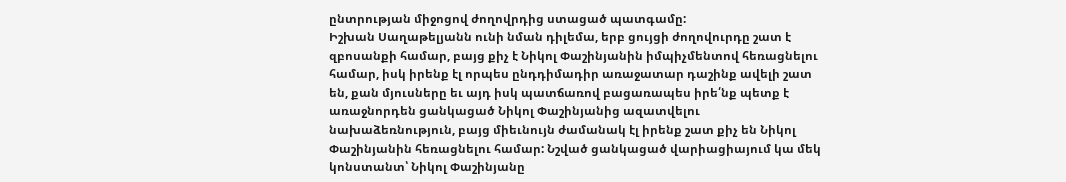ընտրության միջոցով ժողովրդից ստացած պատգամը:
Իշխան Սաղաթելյանն ունի նման դիլեմա, երբ ցույցի ժողովուրդը շատ է զբոսանքի համար, բայց քիչ է Նիկոլ Փաշինյանին իմպիչմենտով հեռացնելու համար, իսկ իրենք էլ որպես ընդդիմադիր առաջատար դաշինք ավելի շատ են, քան մյուսները եւ այդ իսկ պատճառով բացառապես իրե՛նք պետք է առաջնորդեն ցանկացած Նիկոլ Փաշինյանից ազատվելու նախաձեռնություն, բայց միեւնույն ժամանակ էլ իրենք շատ քիչ են Նիկոլ Փաշինյանին հեռացնելու համար: Նշված ցանկացած վարիացիայում կա մեկ կոնստանտ՝ Նիկոլ Փաշինյանը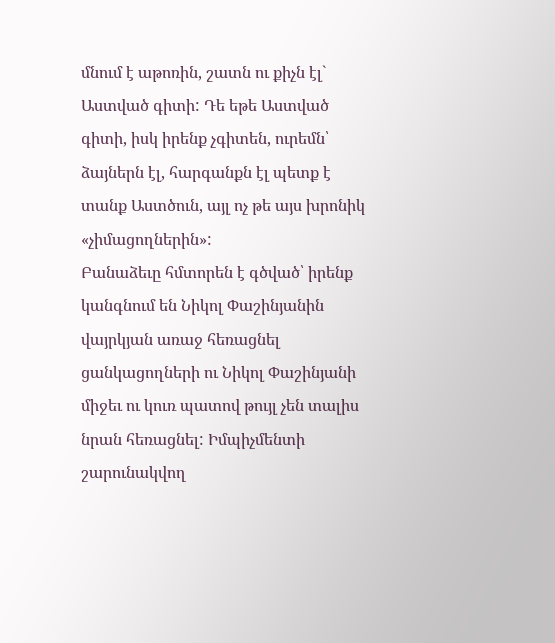մնում է աթոռին, շատն ու քիչն էլ` Աստված գիտի: Դե եթե Աստված գիտի, իսկ իրենք չգիտեն, ուրեմն՝ ձայներն էլ, հարգանքն էլ պետք է տանք Աստծուն, այլ ոչ թե այս խրոնիկ «չիմացողներին»:
Բանաձեւը հմտորեն է գծված՝ իրենք կանգնում են Նիկոլ Փաշինյանին վայրկյան առաջ հեռացնել ցանկացողների ու Նիկոլ Փաշինյանի միջեւ ու կուռ պատով թույլ չեն տալիս նրան հեռացնել: Իմպիչմենտի շարունակվող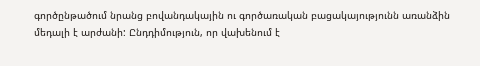գործընթածում նրանց բովանդակային ու գործառական բացակայությունն առանձին մեդալի է արժանի: Ընդդիմություն, որ վախենում է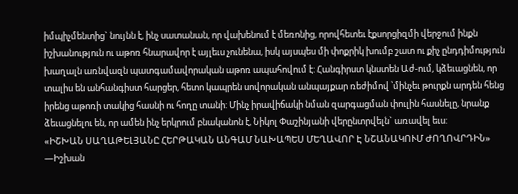իմպիչմենտից` նույնն է, ինչ սատանան, որ վախենում է մեռոնից, որովհետեւ էքսորցիզմի վերջում ինքն իշխանություն ու աթոռ հնարավոր է այլեւս չունենա, իսկ այսպես մի փոքրիկ խումբ շատ ու քիչ ընդդիմություն խաղալն առնվազն պատգամավորական աթոռ ապահովում է: Հանգիրստ կնստեն Աժ-ում, կձեւացնեն, որ տալիս են անհանգիստ հարցեր, հետո կապրեն սովորական անպայքար ռեժիմով ՝մինչեւ թուրքն արդեն հենց իրենց աթոռի տակից հասնի ու հողը տանի: Մինչ իրավիճակի նման զարգացման փուլին հասնելը, նրանք ձեւացնելու են, որ ամեն ինչ երկրում բնականոն է, Նիկոլ Փաշինյանի վերընտրվելն` առավել եւս:
«ԻՇԽԱՆ ՍԱՂԱԹԵԼՅԱՆԸ ՀԵՐԹԱԿԱՆ ԱՆԳԱՄ ՆԱԽԱՊԵՍ ՄԵՂԱՎՈՐ Է ՆՇԱՆԱԿՈՒՄ ԺՈՂՈՎՐԴԻՆ»
—Իշխան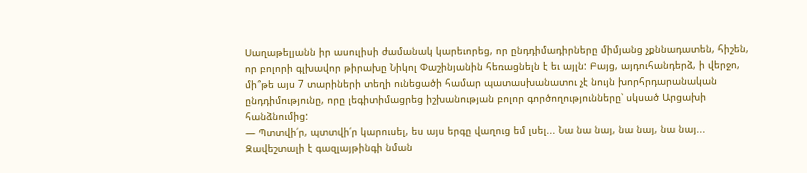Սաղաթելյանն իր ասուլիսի ժամանակ կարեւորեց, որ ընդդիմադիրները միմյանց չքննադատեն, հիշեն, որ բոլորի գլխավոր թիրախը Նիկոլ Փաշինյանին հեռացնելն է եւ այլն: Բայց, այդուհանդերձ, ի վերջո, մի՞թե այս 7 տարիների տեղի ունեցածի համար պատասխանատու չէ նույն խորհրդարանական ընդդիմությունը, որը լեգիտիմացրեց իշխանության բոլոր գործողությունները՝ սկսած Արցախի հանձնումից:
— Պտտվի՛ր, պտտվի՛ր կարուսել, ես այս երգը վաղուց եմ լսել... Նա նա նայ, նա նայ, նա նայ... Զավեշտալի է գազլայթինգի նման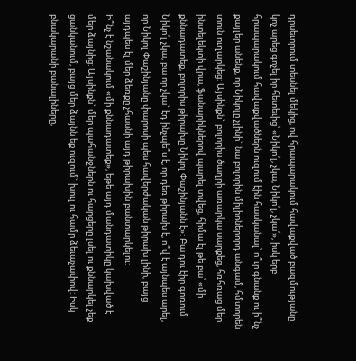դրսեւորում տեսնել մեկից, ով հրապարակում հավաքված բազմությանը կոչ արեց գոչել իր հետեւից՝ «Նիկո՛լ, չկա, Նիկո՛լ, չկա՛», իսկ երբ հրապարակում հավաքվածներն ուզում էին հասկանալ՝ ո՞ւր գնանք ու ի՞նչ քայլեր անենք, որ Նիկոլը չլինի` նա բոլորին միլիոներորդ անգամ, հմտորեն տուն ուղարկեց: Այսինքն` բոլորիս ծաղրի առարկա սարքեց, հռհռաց մեր ինտելեկտի վրա, ֆանարիկներով պարել տվեց, հիմա էլ թե բա՝ «մի քննադատեք, բոլորիս թիրախը Նիկոլ Փաշինյանն է»: Բա դու էիր գոռում Նիկո՛լ չկա, բա որ չկա` էդ ինչպե՞ս է, որ դեռ թիրախ է, ո՞վ է այնպես արել, որ Նիկոլ Փաշինյանը փարոսի պես հավերժական թիրախ լինի, բայց այդպես էլ մեր ձեռքը չհասնի այդ թիրախին բանտարկելու:
Ի՞նչ է նշանակում «մի քննադատեք», եթե այդ մանդատիկը կախված է մեր ձայնից: Այսինքն` մեր պահանջներն ու հարցերը լսել ու քննարկել չեք ցանկանում, բայց մեր ձայնն եք ուզում` խուլ ու համր ձեւաչափով: Իսկ բնակարանի բանալիները,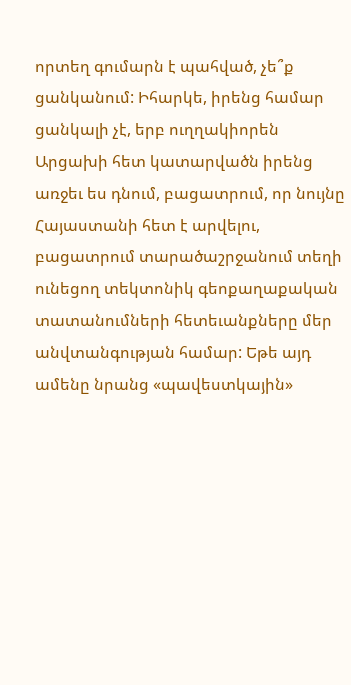որտեղ գումարն է պահված, չե՞ք ցանկանում: Իհարկե, իրենց համար ցանկալի չէ, երբ ուղղակիորեն Արցախի հետ կատարվածն իրենց առջեւ ես դնում, բացատրում, որ նույնը Հայաստանի հետ է արվելու, բացատրում տարածաշրջանում տեղի ունեցող տեկտոնիկ գեոքաղաքական տատանումների հետեւանքները մեր անվտանգության համար: Եթե այդ ամենը նրանց «պավեստկային»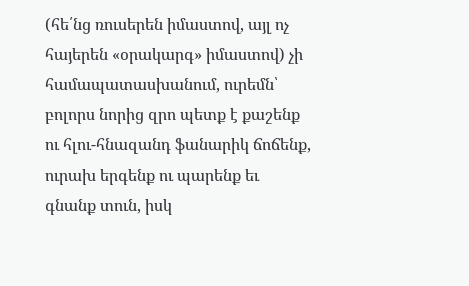(հե՛նց ռուսերեն իմաստով, այլ ոչ հայերեն «օրակարգ» իմաստով) չի համապատասխանում, ուրեմն՝ բոլորս նորից զրո պետք է քաշենք ու հլու-հնազանդ ֆանարիկ ճոճենք, ուրախ երգենք ու պարենք եւ գնանք տուն, իսկ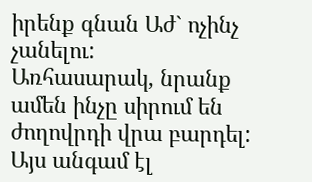իրենք գնան Աժ` ոչինչ չանելու:
Առհասարակ, նրանք ամեն ինչը սիրում են ժողովրդի վրա բարդել: Այս անգամ էլ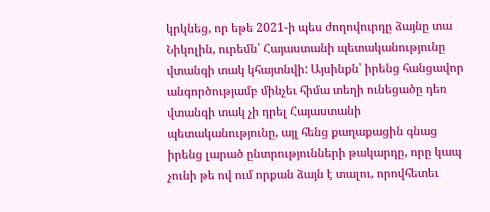կրկնեց, որ եթե 2021-ի պես ժողովուրդը ձայնը տա Նիկոլին, ուրեմն՝ Հայաստանի պետականությունը վտանգի տակ կհայտնվի: Այսինքն՝ իրենց հանցավոր անգործությամբ մինչեւ հիմա տեղի ունեցածը դեռ վտանգի տակ չի դրել Հայաստանի պետականությունը, այլ հենց քաղաքացին գնաց իրենց լարած ընտրությունների թակարդը, որը կապ չունի թե ով ում որքան ձայն է տալու, որովհետեւ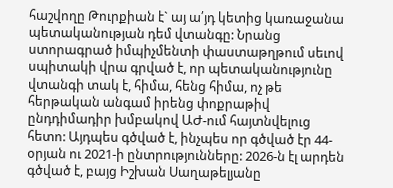հաշվողը Թուրքիան է` այ ա՛յդ կետից կառաջանա պետականության դեմ վտանգը: Նրանց ստորագրած իմպիչմենտի փաստաթղթում սեւով սպիտակի վրա գրված է, որ պետականությունը վտանգի տակ է, հիմա, հենց հիմա, ոչ թե հերթական անգամ իրենց փոքրաթիվ ընդդիմադիր խմբակով ԱԺ-ում հայտնվելուց հետո: Այդպես գծված է, ինչպես որ գծված էր 44-օրյան ու 2021-ի ընտրությունները: 2026-ն էլ արդեն գծված է, բայց Իշխան Սաղաթելյանը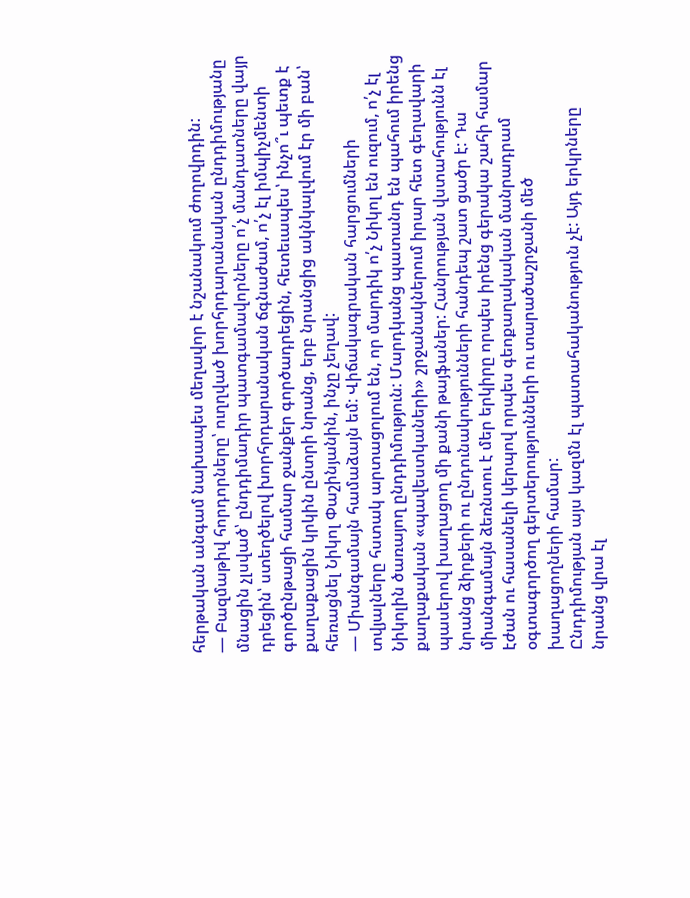հերթական անգամ նախապես մեղավոր է նշանակում ժողովրդին:
— Բազմաթիվ հորդորները՝ ուղղված խորհրդարանական ընդդիմությանը մնացին չլսված՝ ընդդիմադիր պատգամավորները ո՛չ մանդատները վայր դրեցին՝ ստեղծելով խորհրդարանական ճգնաժամ, ո՛չ էլ իմպիչմենտի գործընթացի համար ջանքեր գործադրեցին, հետեւապես՝ ինչո՞ւ պետք է քաղաքացին կրկին ընտրի նրանց, երբ նրանցից ակնկալվում էր մի բան՝ հեռացնել Նիկոլ Փաշինյանին, ինչը չեղավ:
— Միանգամայն համաձայն եմ: Վիճակագրական հարցումների տվյալները հստակ արտացոլում են, որ մարդիկ ո՛չ Նիկոլ են ուզում, ո՛չ էլ Նիկոլին ծառայող ընդդիմություն: Մարդկանց պատանդ են պահում իրենց քաղաքական «պավեստկաների» շրջանակներում իրար հետ գեղավարի պասերով խաղացող մի քանի թայֆաներ: Հանրության վստահությունն էլ նրանց ձիրքերի ու ընդունակությունների հանդեպ շատ ցածր է: Դա միանգամայն ձեռնտու է մեր երկիրը որպես իրենց գերակա շահի համար էժան ու հասանելի կերպով որպես գեոքաղակական մանրադրամ օգտագործող գերտերությունների ու տարածաշրջանի մեծ խաղացողների համար:
Ընդդիմության այս կազմն էլ պատահականություն չէ: Այդ երկրները նրանց վրա էլ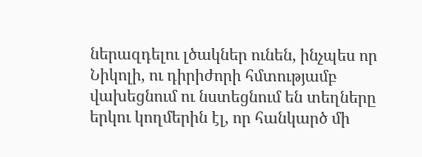ներազդելու լծակներ ունեն, ինչպես որ Նիկոլի, ու դիրիժորի հմտությամբ վախեցնում ու նստեցնում են տեղները երկու կողմերին էլ, որ հանկարծ մի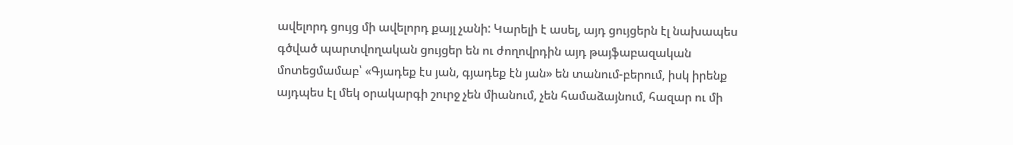ավելորդ ցույց մի ավելորդ քայլ չանի: Կարելի է ասել, այդ ցույցերն էլ նախապես գծված պարտվողական ցույցեր են ու ժողովրդին այդ թայֆաբազական մոտեցմամաբ՝ «Գյադեք էս յան, գյադեք էն յան» են տանում-բերում, իսկ իրենք այդպես էլ մեկ օրակարգի շուրջ չեն միանում, չեն համաձայնում, հազար ու մի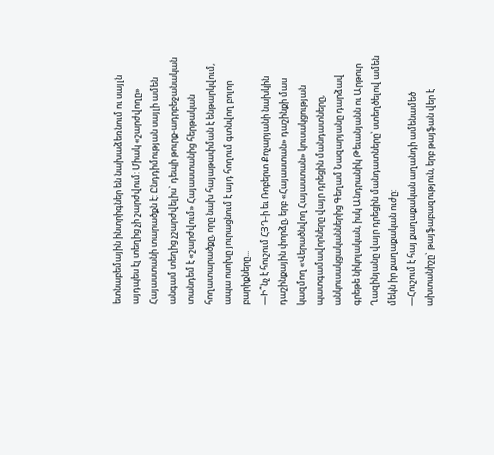ետնաբեմային ինտրիգներ են նախաձեռնում ու սայլն այդպես էլ տեղից չի շարժվում: Միակ «շարժվողը» Հայաստանի տարածքն է: Ընդդիմության սայլի ամեն անգամ տեղից չշարժվելիս` դեպի թուրք-ադրբեջանական տանդեմ է «շարժվում» Հայաստանից հերթական հողատարածքը, որը նախ հայաթափման է ենթարկվում, ապա ոսոխը յուրացնում է այդ հողում գտնվող բոլոր բարիքները...
—Ի՞նչ է հուշում ՀՅԴ-ի եւ Ռոբերտ Քոչարյանի նախկին դաշինքային փորձը, երբ «Հայաստան» դաշինքի մաս կազմող «Վերածնվող Հայաստան» կուսակցության պատգամավորները վայր դրեցին մանդատները, անկուսակցականներից Գեղամ Նազարյանը դարձավ գրեթե նիկոլական, իսկ Անդրանիկ Թեւանյանն ու Արթուր Ղազինյանը վայր դրեցին մանդատները՝ ստեղծելով ամեն մեկն իր քաղաքական ուժը:
—Հուշում է հայ քաղաքական աղանդի ամենամեծ ախտանիշը` թայֆաբազություն, երբ թայֆան վեր է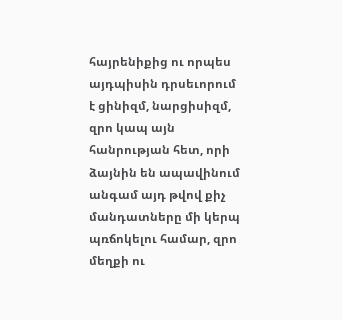հայրենիքից ու որպես այդպիսին դրսեւորում է ցինիզմ, նարցիսիզմ, զրո կապ այն հանրության հետ, որի ձայնին են ապավինում անգամ այդ թվով քիչ մանդատները մի կերպ պռճոկելու համար, զրո մեղքի ու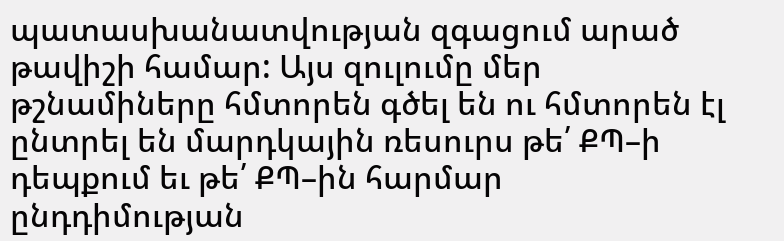պատասխանատվության զգացում արած թավիշի համար: Այս զուլումը մեր թշնամիները հմտորեն գծել են ու հմտորեն էլ ընտրել են մարդկային ռեսուրս թե՛ ՔՊ–ի դեպքում եւ թե՛ ՔՊ–ին հարմար ընդդիմության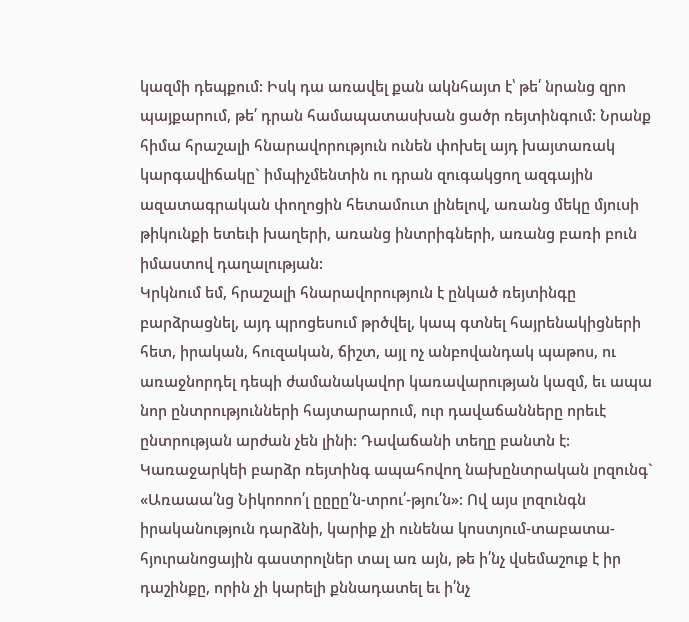կազմի դեպքում: Իսկ դա առավել քան ակնհայտ է՝ թե՛ նրանց զրո պայքարում, թե՛ դրան համապատասխան ցածր ռեյտինգում: Նրանք հիմա հրաշալի հնարավորություն ունեն փոխել այդ խայտառակ կարգավիճակը` իմպիչմենտին ու դրան զուգակցող ազգային ազատագրական փողոցին հետամուտ լինելով, առանց մեկը մյուսի թիկունքի ետեւի խաղերի, առանց ինտրիգների, առանց բառի բուն իմաստով դաղալության:
Կրկնում եմ, հրաշալի հնարավորություն է ընկած ռեյտինգը բարձրացնել, այդ պրոցեսում թրծվել, կապ գտնել հայրենակիցների հետ, իրական, հուզական, ճիշտ, այլ ոչ անբովանդակ պաթոս, ու առաջնորդել դեպի ժամանակավոր կառավարության կազմ, եւ ապա նոր ընտրությունների հայտարարում, ուր դավաճանները որեւէ ընտրության արժան չեն լինի: Դավաճանի տեղը բանտն է: Կառաջարկեի բարձր ռեյտինգ ապահովող նախընտրական լոզունգ` «Առաաա՛նց Նիկոոոո՛լ ըըըը՛ն-տրու՛-թյու՛ն»: Ով այս լոզունգն իրականություն դարձնի, կարիք չի ունենա կոստյում-տաբատա-հյուրանոցային գաստրոլներ տալ առ այն, թե ի՛նչ վսեմաշուք է իր դաշինքը, որին չի կարելի քննադատել եւ ի՛նչ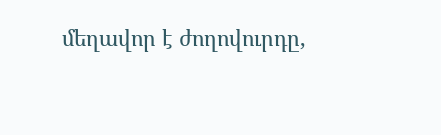մեղավոր է ժողովուրդը,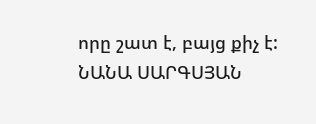որը շատ է, բայց քիչ է:
ՆԱՆԱ ՍԱՐԳՍՅԱՆ